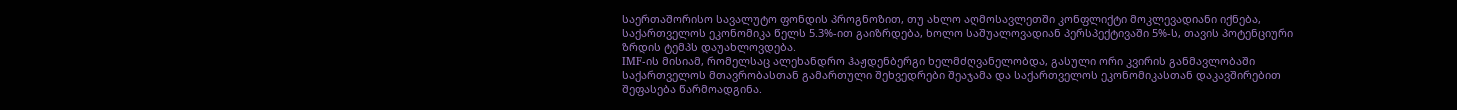საერთაშორისო სავალუტო ფონდის პროგნოზით, თუ ახლო აღმოსავლეთში კონფლიქტი მოკლევადიანი იქნება, საქართველოს ეკონომიკა წელს 5.3%-ით გაიზრდება, ხოლო საშუალოვადიან პერსპექტივაში 5%-ს, თავის პოტენციური ზრდის ტემპს დაუახლოვდება.
IMF-ის მისიამ, რომელსაც ალეხანდრო ჰაჟდენბერგი ხელმძღვანელობდა, გასული ორი კვირის განმავლობაში საქართველოს მთავრობასთან გამართული შეხვედრები შეაჯამა და საქართველოს ეკონომიკასთან დაკავშირებით შეფასება წარმოადგინა.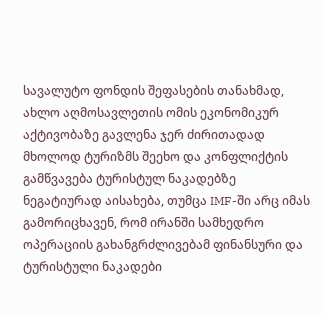სავალუტო ფონდის შეფასების თანახმად, ახლო აღმოსავლეთის ომის ეკონომიკურ აქტივობაზე გავლენა ჯერ ძირითადად მხოლოდ ტურიზმს შეეხო და კონფლიქტის გამწვავება ტურისტულ ნაკადებზე ნეგატიურად აისახება, თუმცა IMF-ში არც იმას გამორიცხავენ, რომ ირანში სამხედრო ოპერაციის გახანგრძლივებამ ფინანსური და ტურისტული ნაკადები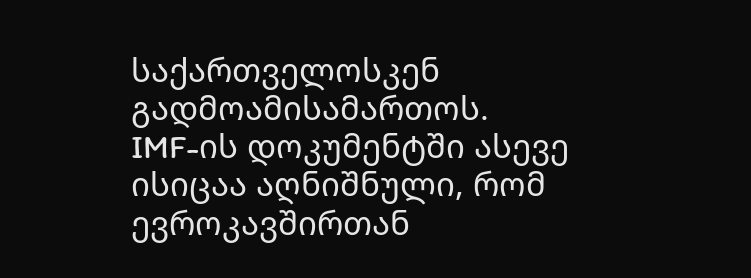საქართველოსკენ გადმოამისამართოს.
IMF-ის დოკუმენტში ასევე ისიცაა აღნიშნული, რომ ევროკავშირთან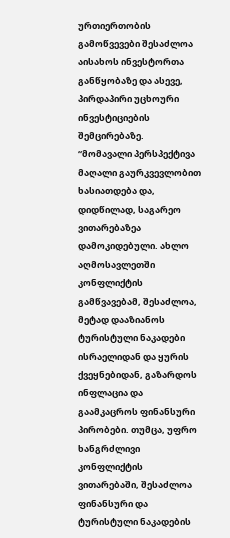ურთიერთობის გამოწვევები შესაძლოა აისახოს ინვესტორთა განწყობაზე და ასევე, პირდაპირი უცხოური ინვესტიციების შემცირებაზე.
“მომავალი პერსპექტივა მაღალი გაურკვევლობით ხასიათდება და, დიდწილად, საგარეო ვითარებაზეა დამოკიდებული. ახლო აღმოსავლეთში კონფლიქტის გამწვავებამ, შესაძლოა, მეტად დააზიანოს ტურისტული ნაკადები ისრაელიდან და ყურის ქვეყნებიდან, გაზარდოს ინფლაცია და გაამკაცროს ფინანსური პირობები. თუმცა, უფრო ხანგრძლივი კონფლიქტის ვითარებაში, შესაძლოა ფინანსური და ტურისტული ნაკადების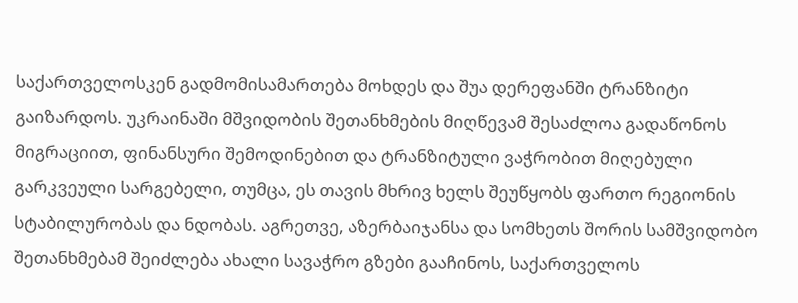საქართველოსკენ გადმომისამართება მოხდეს და შუა დერეფანში ტრანზიტი გაიზარდოს. უკრაინაში მშვიდობის შეთანხმების მიღწევამ შესაძლოა გადაწონოს მიგრაციით, ფინანსური შემოდინებით და ტრანზიტული ვაჭრობით მიღებული გარკვეული სარგებელი, თუმცა, ეს თავის მხრივ ხელს შეუწყობს ფართო რეგიონის სტაბილურობას და ნდობას. აგრეთვე, აზერბაიჯანსა და სომხეთს შორის სამშვიდობო შეთანხმებამ შეიძლება ახალი სავაჭრო გზები გააჩინოს, საქართველოს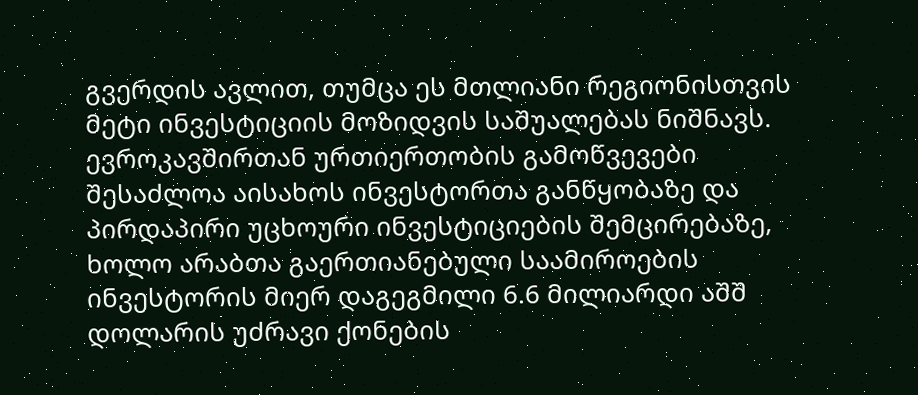გვერდის ავლით, თუმცა ეს მთლიანი რეგიონისთვის მეტი ინვესტიციის მოზიდვის საშუალებას ნიშნავს.
ევროკავშირთან ურთიერთობის გამოწვევები შესაძლოა აისახოს ინვესტორთა განწყობაზე და პირდაპირი უცხოური ინვესტიციების შემცირებაზე, ხოლო არაბთა გაერთიანებული საამიროების ინვესტორის მიერ დაგეგმილი 6.6 მილიარდი აშშ დოლარის უძრავი ქონების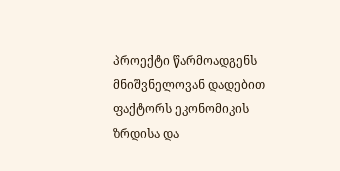პროექტი წარმოადგენს მნიშვნელოვან დადებით ფაქტორს ეკონომიკის ზრდისა და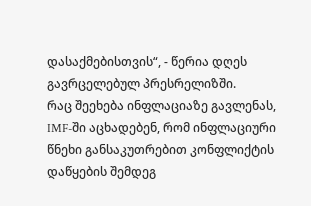დასაქმებისთვის“, - წერია დღეს გავრცელებულ პრესრელიზში.
რაც შეეხება ინფლაციაზე გავლენას, IMF-ში აცხადებენ, რომ ინფლაციური წნეხი განსაკუთრებით კონფლიქტის დაწყების შემდეგ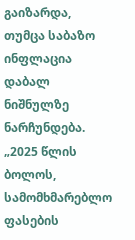გაიზარდა, თუმცა საბაზო ინფლაცია დაბალ ნიშნულზე ნარჩუნდება.
„2025 წლის ბოლოს, სამომხმარებლო ფასების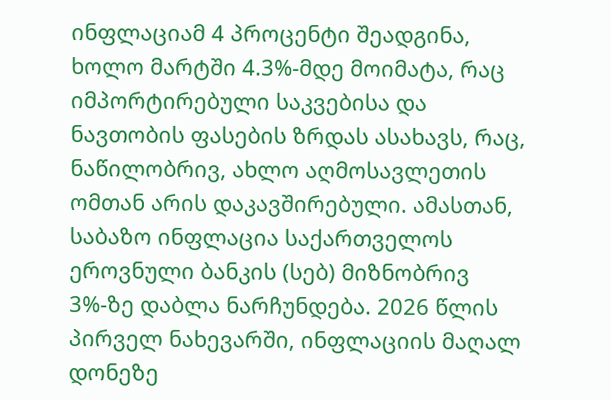ინფლაციამ 4 პროცენტი შეადგინა, ხოლო მარტში 4.3%-მდე მოიმატა, რაც იმპორტირებული საკვებისა და ნავთობის ფასების ზრდას ასახავს, რაც, ნაწილობრივ, ახლო აღმოსავლეთის ომთან არის დაკავშირებული. ამასთან, საბაზო ინფლაცია საქართველოს ეროვნული ბანკის (სებ) მიზნობრივ 3%-ზე დაბლა ნარჩუნდება. 2026 წლის პირველ ნახევარში, ინფლაციის მაღალ დონეზე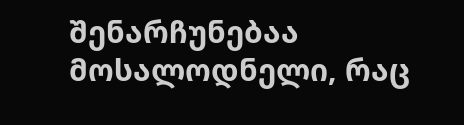შენარჩუნებაა მოსალოდნელი, რაც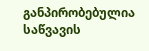განპირობებულია საწვავის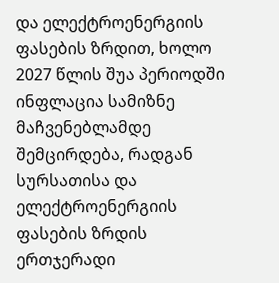და ელექტროენერგიის ფასების ზრდით, ხოლო 2027 წლის შუა პერიოდში ინფლაცია სამიზნე მაჩვენებლამდე შემცირდება, რადგან სურსათისა და ელექტროენერგიის ფასების ზრდის ერთჯერადი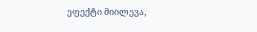ეფექტი მიილევა,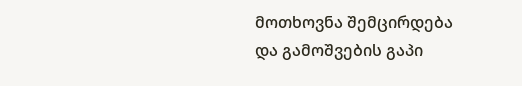მოთხოვნა შემცირდება და გამოშვების გაპი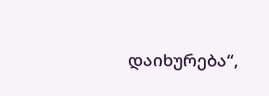დაიხურება“,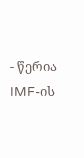- წერია IMF-ის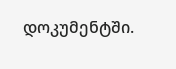დოკუმენტში.